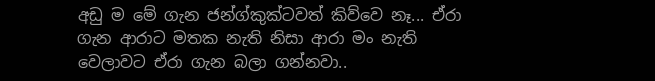අඩු ම මේ ගැන ජන්ග්කුක්ටවත් කිව්වෙ නෑ... ඒරා ගැන ආරාට මතක නැති නිසා ආරා මං නැති වෙලාවට ඒරා ගැන බලා ගන්නවා..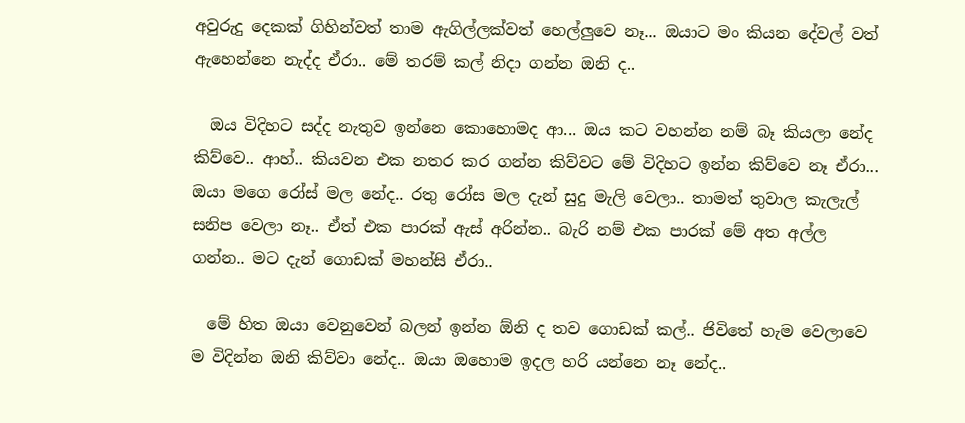අවුරුදු දෙකක් ගිහින්වත් තාම ඇගිල්ලක්වත් හෙල්ලුවෙ නෑ... ඔයාට මං කියන දේවල් වත් ඇහෙන්නෙ නැද්ද ඒරා.. මේ තරම් කල් නිදා ගන්න ඔනි ද..

  ඔය විදිහට සද්ද නැතුව ඉන්නෙ කොහොමද ආ... ඔය කට වහන්න නම් බෑ කියලා නේද කිව්වෙ.. ආහ්.. කියවන එක නතර කර ගන්න කිව්වට මේ විදිහට ඉන්න කිව්වෙ නෑ ඒරා... ඔයා මගෙ රෝස් මල නේද.. රතු රෝස මල දැන් සුදු මැලි වෙලා.. තාමත් තුවාල කැලැල් සනිප වෙලා නෑ.. ඒත් එක පාරක් ඇස් අරින්න.. බැරි නම් එක පාරක් මේ අත අල්ල ගන්න.. මට දැන් ගොඩක් මහන්සි ඒරා..

  මේ හිත ඔයා වෙනුවෙන් බලන් ඉන්න ඕනි ද තව ගොඩක් කල්.. ජිවිතේ හැම වෙලාවෙ ම විදින්න ඔනි කිව්වා නේද.. ඔයා ඔහොම ඉදල හරි යන්නෙ නෑ නේද..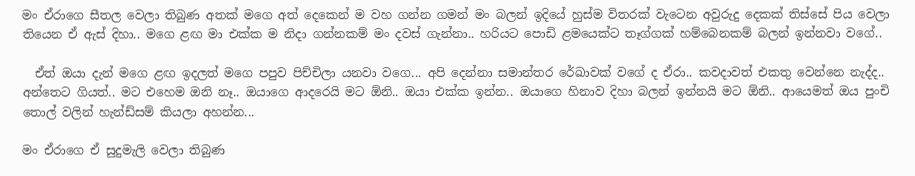මං ඒරාගෙ සීතල වෙලා තිබුණ අතක් මගෙ අත් දෙකෙන් ම වහ ගන්න ගමන් මං බලන් ඉදියේ හුස්ම විතරක් වැටෙන අවුරුදු දෙකක් තිස්සේ පිය වෙලා තියෙන ඒ ඇස් දිහා.. මගෙ ළඟ මා එක්ක ම නිදා ගන්නකම් මං දවස් ගැන්නා.. හරියට පොඩි ළමයෙක්ට තෑග්ගක් හම්බෙනකම් බලන් ඉන්නවා වගේ..

  ඒත් ඔයා දැන් මගෙ ළඟ ඉදලත් මගෙ පපුව පිච්චිලා යනවා වගෙ... අපි දෙන්නා සමාන්තර රේඛාවක් වගේ ද ඒරා.. කවදාවත් එකතු වෙන්නෙ නැද්ද.. අන්තෙට ගියත්.. මට එහෙම ඔනි නෑ.. ඔයාගෙ ආදරෙයි මට ඕනි.. ඔයා එක්ක ඉන්න.. ඔයාගෙ හිනාව දිහා බලන් ඉන්නයි මට ඕනි.. ආයෙමත් ඔය පුංචි තොල් වලින් හැන්ඩ්සම් කියලා අහන්න...

මං ඒරාගෙ ඒ සුදුමැලි වෙලා තිබුණ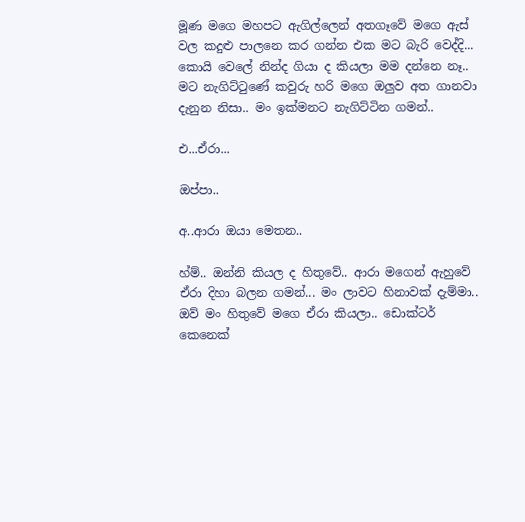මූණ මගෙ මහපට ඇගිල්ලෙන් අතගෑවේ මගෙ ඇස් වල කදුළු පාලනෙ කර ගන්න එක මට බැරි වෙද්දි... කොයි වෙලේ නින්ද ගියා ද කියලා මම දන්නෙ නෑ.. මට නැගිට්ටුණේ කවුරු හරි මගෙ ඔලුව අත ගානවා දැනුන නිසා.. මං ඉක්මනට නැගිට්ටින ගමන්..

එ...ඒරා...

ඔප්පා..

අ..ආරා ඔයා මෙතන..

හ්ම්.. ඔන්නි කියල ද හිතුවේ.. ආරා මගෙන් ඇහුවේ ඒරා දිහා බලන ගමන්... මං ලාවට හිනාවක් දැම්මා.. ඔව් මං හිතුවේ මගෙ ඒරා කියලා.. ඩොක්ටර් කෙනෙක්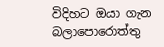විදිහට ඔයා ගැන බලාපොරොත්තු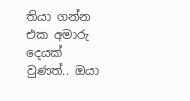තියා ගන්න එක අමාරු දෙයක් වුණත්.. ඔයා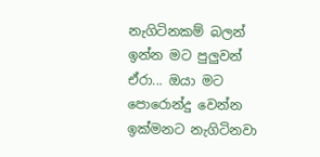නැගිටිනකම් බලන් ඉන්න මට පුලුවන් ඒරා... ඔයා මට පොරොන්දු වෙන්න ඉක්මනට නැගිටිනවා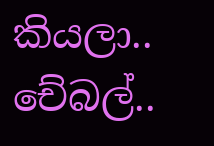කියලා.. චේබල්..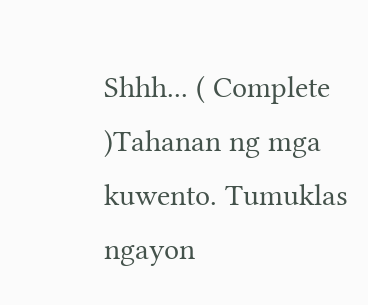Shhh... ( Complete )Tahanan ng mga kuwento. Tumuklas ngayon